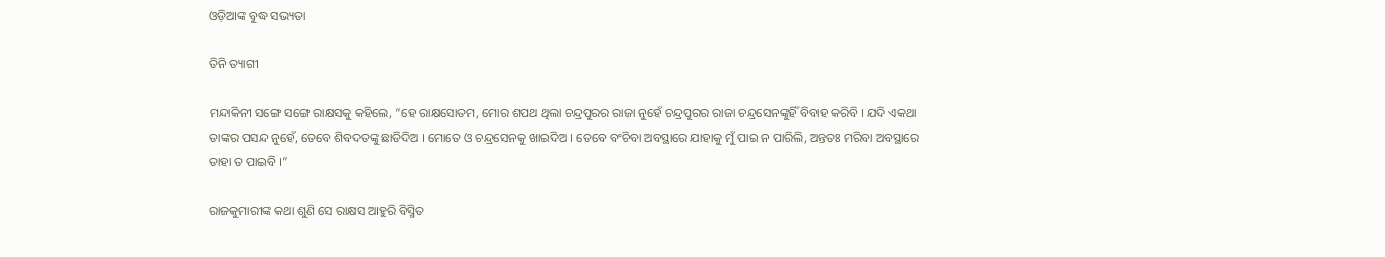ଓଡ଼ିଆଙ୍କ ବୁଦ୍ଧ ସଭ୍ୟତା

ତିନି ତ୍ୟାଗୀ

ମନ୍ଦାକିନୀ ସଙ୍ଗେ ସଙ୍ଗେ ରାକ୍ଷସକୁ କହିଲେ, “ହେ ରାକ୍ଷସୋତମ, ମୋର ଶପଥ ଥିଲା ଚନ୍ଦ୍ରପୁରର ରାଜା ନୁହେଁ ଚନ୍ଦ୍ରପୁରର ରାଜା ଚନ୍ଦ୍ରସେନଙ୍କୁହିଁ ବିବାହ କରିବି । ଯଦି ଏକଥା ତାଙ୍କର ପସନ୍ଦ ନୁହେଁ, ତେବେ ଶିବଦତଙ୍କୁ ଛାଡିଦିଅ । ମୋତେ ଓ ଚନ୍ଦ୍ରସେନକୁ ଖାଇଦିଅ । ତେବେ ବଂଚିବା ଅବସ୍ଥାରେ ଯାହାକୁ ମୁଁ ପାଇ ନ ପାରିଲି, ଅନ୍ତତଃ ମରିବା ଅବସ୍ଥାରେ ତାହା ତ ପାଇବି ।”

ରାଜକୁମାରୀଙ୍କ କଥା ଶୁଣି ସେ ରାକ୍ଷସ ଆହୁରି ବିସ୍ମିତ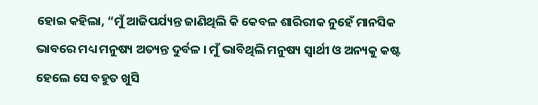ହୋଇ କହିଲା, “ମୁଁ ଆଜିପର୍ଯ୍ୟନ୍ତ ଜାଣିଥିଲି କି କେବଳ ଶାରିରୀକ ନୁହେଁ ମାନସିକ ଭାବରେ ମଧ୍ୟ ମନୁଷ୍ୟ ଅତ୍ୟନ୍ତ ଦୁର୍ବଳ । ମୁଁ ଭାବିଥିଲି ମନୁଷ୍ୟ ସ୍ୱାର୍ଥୀ ଓ ଅନ୍ୟକୁ କଷ୍ଟ ହେଲେ ସେ ବହୁତ ଖୁସି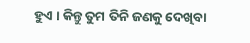ହୁଏ । କିନ୍ତୁ ତୁମ ତିନି ଜଣକୁ ଦେଖିବା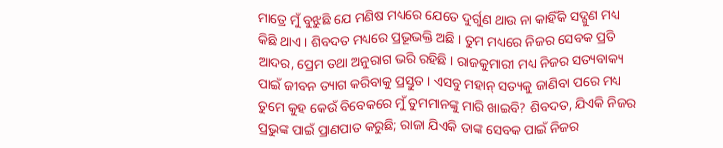ମାତ୍ରେ ମୁଁ ବୁଝୁଛି ଯେ ମଣିଷ ମଧ୍ୟରେ ଯେତେ ଦୁର୍ଗୁଣ ଥାଉ ନା କାହିଁକି ସଦ୍ଗୁଣ ମଧ୍ୟ କିଛି ଥାଏ । ଶିବଦତ ମଧ୍ୟରେ ପ୍ରଭୂଭକ୍ତି ଅଛି । ତୁମ ମଧ୍ୟରେ ନିଜର ସେବକ ପ୍ରତି ଆଦର, ପ୍ରେମ ତଥା ଅନୁରାଗ ଭରି ରହିଛି । ରାଜକୁମାରୀ ମଧ୍ୟ ନିଜର ସତ୍ୟବାକ୍ୟ ପାଇଁ ଜୀବନ ତ୍ୟାଗ କରିବାକୁ ପ୍ରସ୍ତୁତ । ଏସବୁ ମହାନ୍ ସତ୍ୟକୁ ଜାଣିବା ପରେ ମଧ୍ୟ ତୁମେ କୁହ କେଉଁ ବିବେକରେ ମୁଁ ତୁମମାନଙ୍କୁ ମାରି ଖାଇବି? ଶିବଦତ, ଯିଏକି ନିଜର ପ୍ରଭୁଙ୍କ ପାଇଁ ପ୍ରାଣପାତ କରୁଛି; ରାଜା ଯିଏକି ତାଙ୍କ ସେବକ ପାଇଁ ନିଜର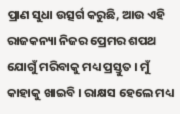ପ୍ରାଣ ସୁଧା ଉତ୍ସର୍ଗ କରୁଛି, ଆଉ ଏହି ରାଜକନ୍ୟା ନିଜର ପ୍ରେମର ଶପଥ ଯୋଗୁଁ ମରିବାକୁ ମଧ୍ୟ ପ୍ରସ୍ତୁତ । ମୁଁ କାହାକୁ ଖାଇବି । ରାକ୍ଷସ ହେଲେ ମଧ୍ୟ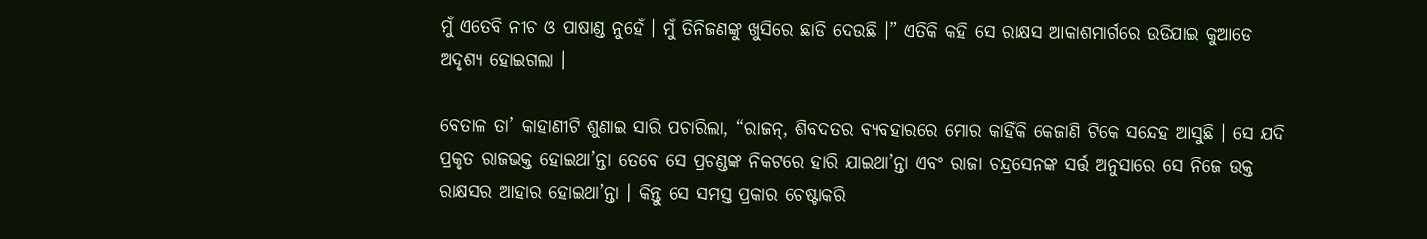ମୁଁ ଏତେବି ନୀଚ ଓ ପାଷାଣ୍ଡ ନୁହେଁ । ମୁଁ ତିନିଜଣଙ୍କୁ ଖୁସିରେ ଛାଡି ଦେଉଛି ।” ଏତିକି କହି ସେ ରାକ୍ଷସ ଆକାଶମାର୍ଗରେ ଉଡିଯାଇ କୁଆଡେ ଅଦୃଶ୍ୟ ହୋଇଗଲା ।

ବେତାଳ ତା’ କାହାଣୀଟି ଶୁଣାଇ ସାରି ପଚାରିଲା, “ରାଜନ୍, ଶିବଦତର ବ୍ୟବହାରରେ ମୋର କାହିଁକି କେଜାଣି ଟିକେ ସନ୍ଦେହ ଆସୁଛି । ସେ ଯଦି ପ୍ରକୃତ ରାଜଭକ୍ତ ହୋଇଥା’ନ୍ତା ତେବେ ସେ ପ୍ରଚଣ୍ଡଙ୍କ ନିକଟରେ ହାରି ଯାଇଥା’ନ୍ତା ଏବଂ ରାଜା ଚନ୍ଦ୍ରସେନଙ୍କ ସର୍ତ୍ତ ଅନୁସାରେ ସେ ନିଜେ ଉକ୍ତ ରାକ୍ଷସର ଆହାର ହୋଇଥା’ନ୍ତା । କିନ୍ତୁ ସେ ସମସ୍ତ ପ୍ରକାର ଚେଷ୍ଟାକରି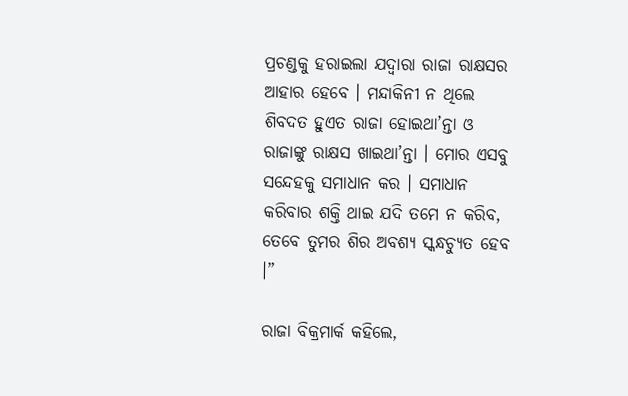ପ୍ରଚଣ୍ଡକୁ ହରାଇଲା ଯଦ୍ୱାରା ରାଜା ରାକ୍ଷସର ଆହାର ହେବେ । ମନ୍ଦାକିନୀ ନ ଥିଲେ ଶିବଦତ ହୁଏତ ରାଜା ହୋଇଥା’ନ୍ତା ଓ ରାଜାଙ୍କୁ ରାକ୍ଷସ ଖାଇଥା’ନ୍ତା । ମୋର ଏସବୁ ସନ୍ଦେହକୁ ସମାଧାନ କର । ସମାଧାନ କରିବାର ଶକ୍ତି ଥାଇ ଯଦି ତମେ ନ କରିବ, ତେବେ ତୁମର ଶିର ଅବଶ୍ୟ ସ୍କନ୍ଧଚ୍ୟୁତ ହେବ ।”

ରାଜା ବିକ୍ରମାର୍କ କହିଲେ,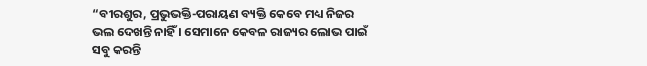“ବୀରଶୁର, ପ୍ରଭୁଭକ୍ତି-ପରାୟଣ ବ୍ୟକ୍ତି କେବେ ମଧ୍ୟ ନିଜର ଭଲ ଦେଖନ୍ତି ନାହିଁ । ସେମାନେ କେବଳ ରାଜ୍ୟର ଲୋଭ ପାଇଁ ସବୁ କରନ୍ତି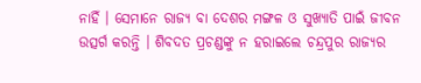ନାହିଁ । ସେମାନେ ରାଜ୍ୟ ବା ଦେଶର ମଙ୍ଗଳ ଓ ସୁଖ୍ୟାତି ପାଇଁ ଜୀବନ ଉତ୍ସର୍ଗ କରନ୍ତି । ଶିବଦତ ପ୍ରଚଣ୍ଡଙ୍କୁ ନ ହରାଇଲେ ଚନ୍ଦ୍ରପୁର ରାଜ୍ୟର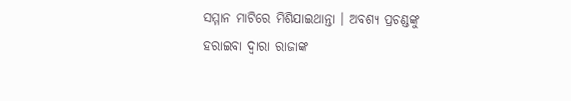ସମ୍ମାନ ମାଟିରେ ମିଶିଯାଇଥାନ୍ତା । ଅବଶ୍ୟ ପ୍ରଚଣ୍ଡଙ୍କୁ ହରାଇବା ଦ୍ୱାରା ରାଜାଙ୍କ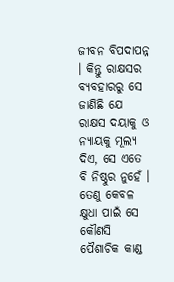ଜୀବନ ବିପଦାପନ୍ନ । କିନ୍ତୁ ରାକ୍ଷସର ବ୍ୟବହାରରୁ ସେ ଜାଣିଛି ଯେ ରାକ୍ଷସ ଦୟାକୁ ଓ ନ୍ୟାୟକୁ ମୂଲ୍ୟ ଦିଏ, ସେ ଏତେ ବି ନିଷ୍ଠୁର ନୁହେଁ । ତେଣୁ କେବଳ କ୍ଷୁଧା ପାଇଁ ସେ କୌଣସି ପୈଶାଚିକ କାଣ୍ଡ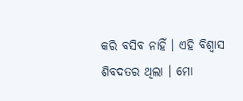କରି ବସିବ ନାହିଁ । ଏହି ବିଶ୍ୱାସ ଶିବଦତର ଥିଲା । ମୋ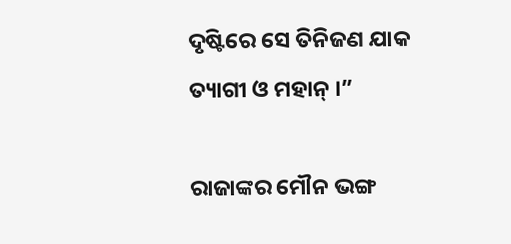ଦୃଷ୍ଟିରେ ସେ ତିନିଜଣ ଯାକ ତ୍ୟାଗୀ ଓ ମହାନ୍ ।”

ରାଜାଙ୍କର ମୌନ ଭଙ୍ଗ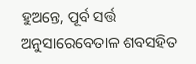ହୁଅନ୍ତେ, ପୂର୍ବ ସର୍ତ୍ତ ଅନୁସାରେବେତାଳ ଶବସହିତ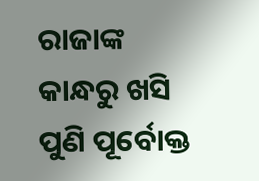ରାଜାଙ୍କ କାନ୍ଧରୁ ଖସି ପୁଣି ପୂର୍ବୋକ୍ତ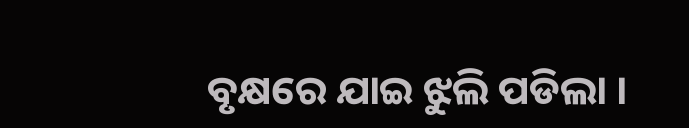ବୃକ୍ଷରେ ଯାଇ ଝୁଲି ପଡିଲା ।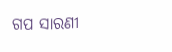ଗପ ସାରଣୀ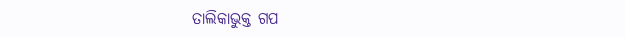ତାଲିକାଭୁକ୍ତ ଗପ